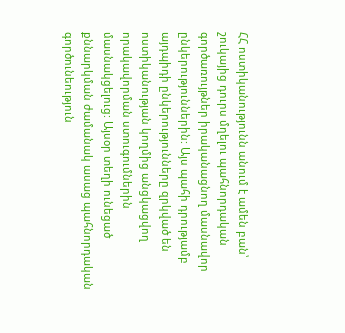ՀՀ ոստիկանությունն անում է ամեն բան՝ շուկայից դուրս մղելու պահնորդական գործառույթներ իրականացնող մասնավոր ընկերություններին: Այս պահի դրությամբ այդպիդի ընկերությունները զրկված են ոստիկանության կողմից անցկացվող որակավորման ստուգումներին մասնակցելուց: Այսօր տեղի ունեցած քննարկման ժամանակ ասաց պահնորդական գործունեություն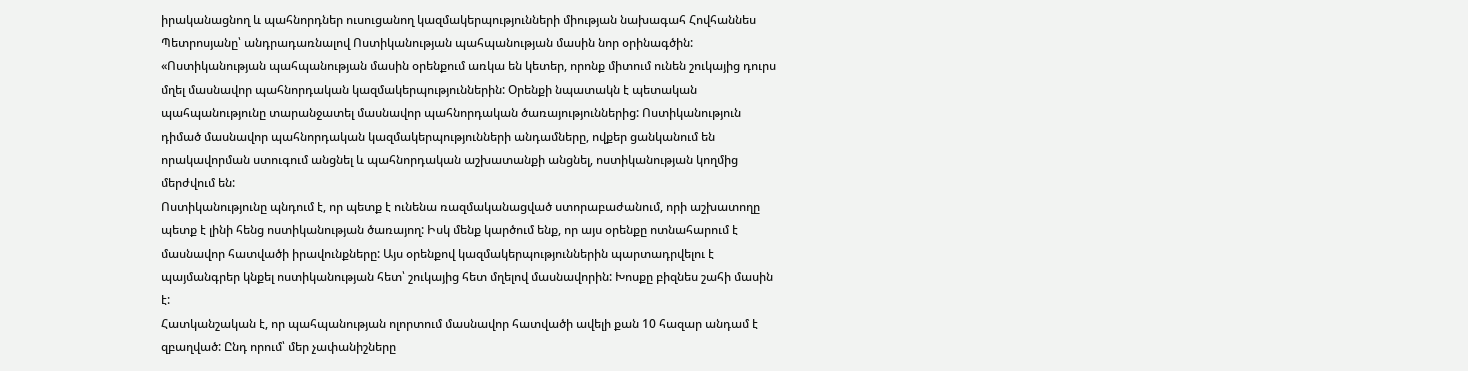իրականացնող և պահնորդներ ուսուցանող կազմակերպությունների միության նախագահ Հովհաննես Պետրոսյանը՝ անդրադառնալով Ոստիկանության պահպանության մասին նոր օրինագծին:
«Ոստիկանության պահպանության մասին օրենքում առկա են կետեր, որոնք միտում ունեն շուկայից դուրս մղել մասնավոր պահնորդական կազմակերպություններին: Օրենքի նպատակն է պետական պահպանությունը տարանջատել մասնավոր պահնորդական ծառայություններից: Ոստիկանություն դիմած մասնավոր պահնորդական կազմակերպությունների անդամները, ովքեր ցանկանում են որակավորման ստուգում անցնել և պահնորդական աշխատանքի անցնել, ոստիկանության կողմից մերժվում են:
Ոստիկանությունը պնդում է, որ պետք է ունենա ռազմականացված ստորաբաժանում, որի աշխատողը պետք է լինի հենց ոստիկանության ծառայող: Իսկ մենք կարծում ենք, որ այս օրենքը ոտնահարում է մասնավոր հատվածի իրավունքները: Այս օրենքով կազմակերպություններին պարտադրվելու է պայմանգրեր կնքել ոստիկանության հետ՝ շուկայից հետ մղելով մասնավորին: Խոսքը բիզնես շահի մասին է:
Հատկանշական է, որ պահպանության ոլորտում մասնավոր հատվածի ավելի քան 10 հազար անդամ է զբաղված: Ընդ որում՝ մեր չափանիշները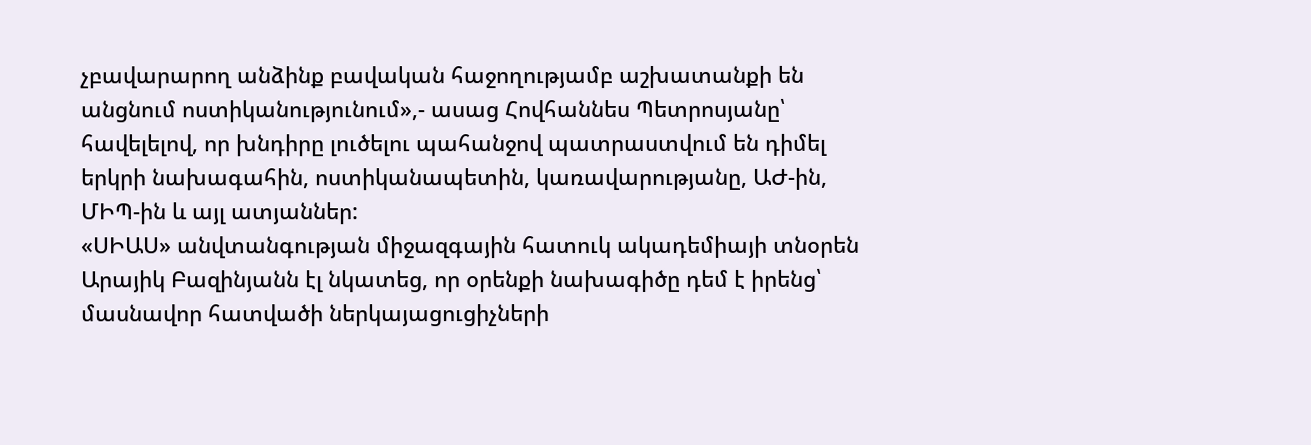չբավարարող անձինք բավական հաջողությամբ աշխատանքի են անցնում ոստիկանությունում»,- ասաց Հովհաննես Պետրոսյանը՝ հավելելով, որ խնդիրը լուծելու պահանջով պատրաստվում են դիմել երկրի նախագահին, ոստիկանապետին, կառավարությանը, ԱԺ-ին, ՄԻՊ-ին և այլ ատյաններ:
«ՍԻԱՍ» անվտանգության միջազգային հատուկ ակադեմիայի տնօրեն Արայիկ Բազինյանն էլ նկատեց, որ օրենքի նախագիծը դեմ է իրենց՝ մասնավոր հատվածի ներկայացուցիչների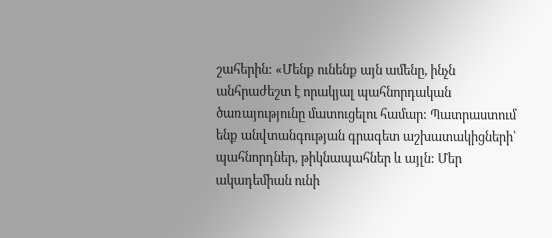շահերին: «Մենք ունենք այն ամենը, ինչն անհրաժեշտ է որակյալ պահնորդական ծառայությունը մատուցելու համար: Պատրաստում ենք անվտանգության գրագետ աշխատակիցների՝ պահնորդներ, թիկնապահներ և այլն: Մեր ակադեմիան ունի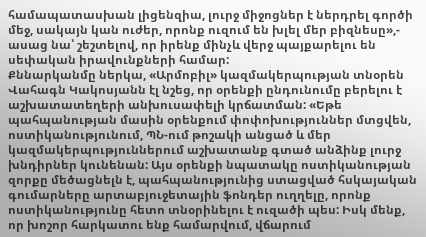համապատասխան լիցենզիա, լուրջ միջոցներ է ներդրել գործի մեջ, սակայն կան ուժեր, որոնք ուզում են խլել մեր բիզնեսը»,- ասաց նա՝ շեշտելով, որ իրենք մինչև վերջ պայքարելու են սեփական իրավունքների համար:
Քննարկանմը ներկա, «Արմոբիլ» կազմակերպության տնօրեն Վահագն Կակոսյանն էլ նշեց, որ օրենքի ընդունումը բերելու է աշխատատեղերի անխուսափելի կրճատման: «Եթե պահպանության մասին օրենքում փոփոխություններ մտցվեն, ոստիկանությունում, ՊՆ-ում թոշակի անցած և մեր կազմակերպություններում աշխատանք գտած անձինք լուրջ խնդիրներ կունենան: Այս օրենքի նպատակը ոստիկանության զորքը մեծացնելն է, պահպանությունից ստացված հսկայական գումարները արտաբյուջետային ֆոնդեր ուղղելը, որոնք ոստիկանությունը հետո տնօրինելու է ուզածի պես: Իսկ մենք, որ խոշոր հարկատու ենք համարվում, վճարում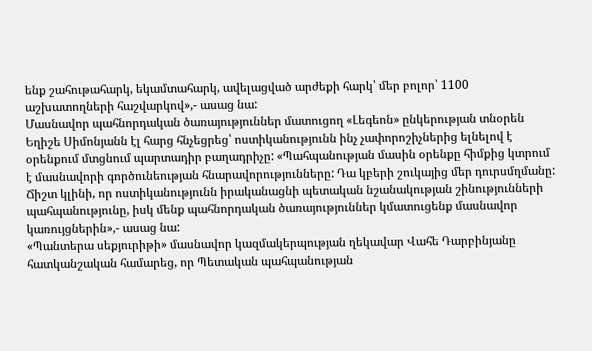ենք շահութահարկ, եկամտահարկ, ավելացված արժեքի հարկ՝ մեր բոլոր՝ 1100 աշխատողների հաշվարկով»,- ասաց նա:
Մասնավոր պահնորդական ծառայություններ մատուցող «Լեգեոն» ընկերության տնօրեն Եղիշե Սիմոնյանն էլ հարց հնչեցրեց՝ ոստիկանությունն ինչ չափորոշիչներից ելնելով է օրենքում մտցնում պարտադիր բաղադրիչը: «Պահպանության մասին օրենքը հիմքից կտրում է մասնավորի գործունեության հնարավորությունները: Դա կբերի շուկայից մեր դուրսմղմանը: Ճիշտ կլինի, որ ոստիկանությունն իրականացնի պետական նշանակության շինությունների պահպանությունը, իսկ մենք պահնորդական ծառայություններ կմատուցենք մասնավոր կառույցներին»,- ասաց նա:
«Պանտերա սեքյուրիթի» մասնավոր կազմակերպության ղեկավար Վահե Դարբինյանը հատկանշական համարեց, որ Պետական պահպանության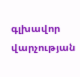գլխավոր վարչության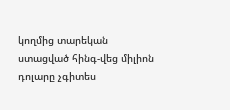կողմից տարեկան ստացված հինգ-վեց միլիոն դոլարը չգիտես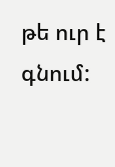թե ուր է գնում: